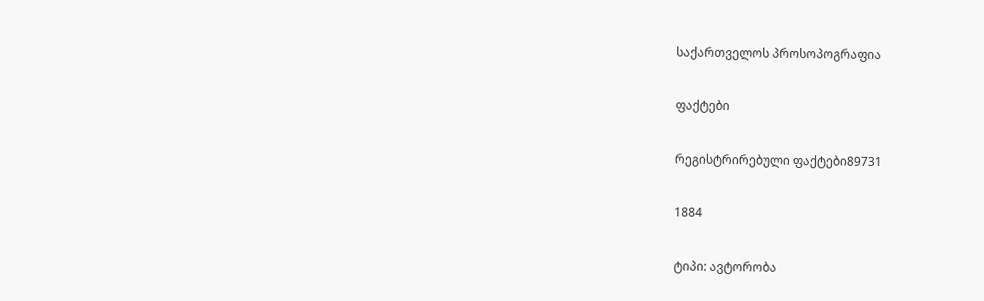საქართველოს პროსოპოგრაფია

ფაქტები

რეგისტრირებული ფაქტები89731

1884

ტიპი: ავტორობა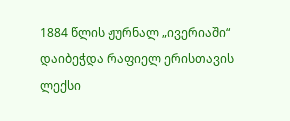1884 წლის ჟურნალ „ივერიაში“ დაიბეჭდა რაფიელ ერისთავის ლექსი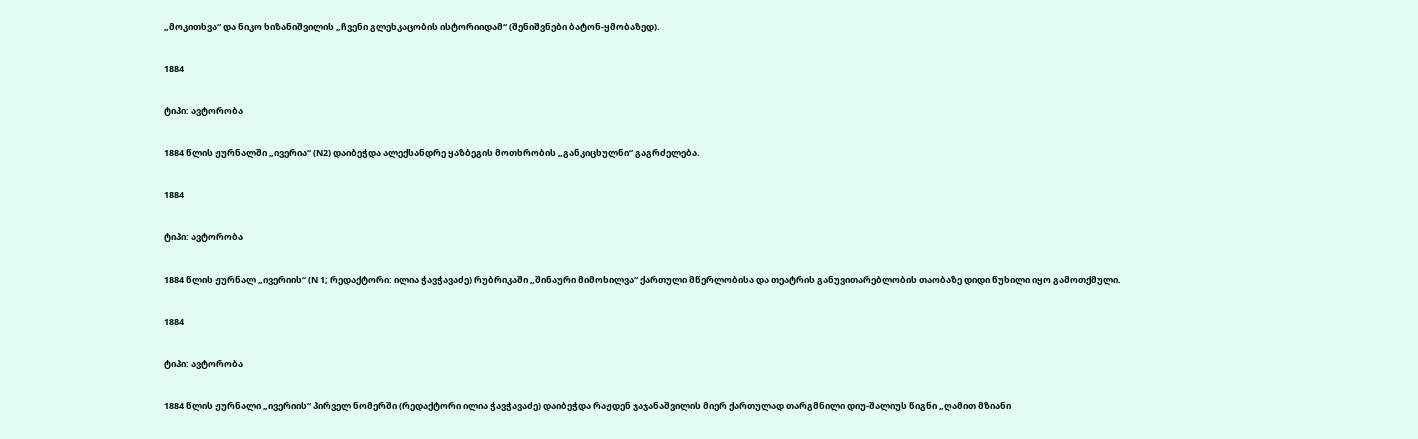„მოკითხვა“ და ნიკო ხიზანიშვილის „ჩვენი გლეხკაცობის ისტორიიდამ“ (შენიშვნები ბატონ-ყმობაზედ).

1884

ტიპი: ავტორობა

1884 წლის ჟურნალში „ივერია“ (N2) დაიბეჭდა ალექსანდრე ყაზბეგის მოთხრობის „განკიცხულნი“ გაგრძელება.

1884

ტიპი: ავტორობა

1884 წლის ჟურნალ „ივერიის“ (N 1; რედაქტორი: ილია ჭავჭავაძე) რუბრიკაში „შინაური მიმოხილვა“ ქართული მწერლობისა და თეატრის განუვითარებლობის თაობაზე დიდი წუხილი იყო გამოთქმული.

1884

ტიპი: ავტორობა

1884 წლის ჟურნალი „ივერიის“ პირველ ნომერში (რედაქტორი ილია ჭავჭავაძე) დაიბეჭდა რაჟდენ ჯაჯანაშვილის მიერ ქართულად თარგმნილი დიუ-შალიუს წიგნი „ღამით მზიანი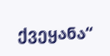ქვეყანა“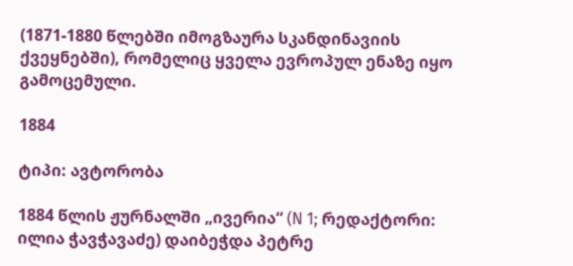(1871-1880 წლებში იმოგზაურა სკანდინავიის ქვეყნებში), რომელიც ყველა ევროპულ ენაზე იყო გამოცემული.

1884

ტიპი: ავტორობა

1884 წლის ჟურნალში „ივერია“ (N 1; რედაქტორი: ილია ჭავჭავაძე) დაიბეჭდა პეტრე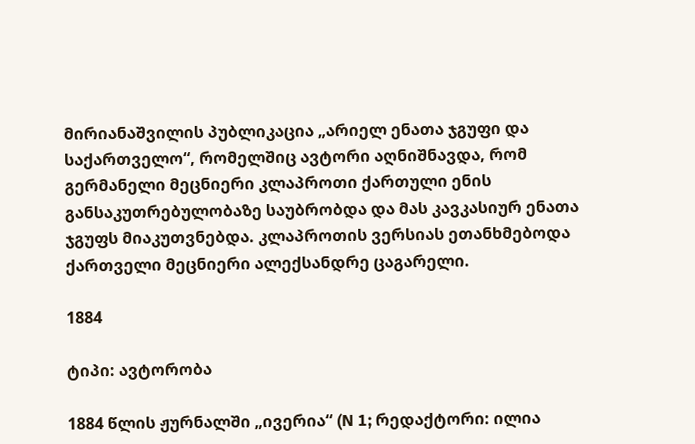მირიანაშვილის პუბლიკაცია „არიელ ენათა ჯგუფი და საქართველო“, რომელშიც ავტორი აღნიშნავდა, რომ გერმანელი მეცნიერი კლაპროთი ქართული ენის განსაკუთრებულობაზე საუბრობდა და მას კავკასიურ ენათა ჯგუფს მიაკუთვნებდა. კლაპროთის ვერსიას ეთანხმებოდა ქართველი მეცნიერი ალექსანდრე ცაგარელი.

1884

ტიპი: ავტორობა

1884 წლის ჟურნალში „ივერია“ (N 1; რედაქტორი: ილია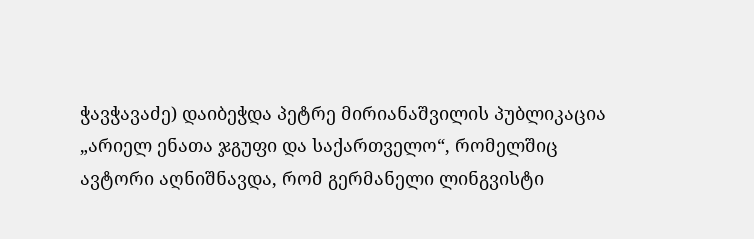ჭავჭავაძე) დაიბეჭდა პეტრე მირიანაშვილის პუბლიკაცია „არიელ ენათა ჯგუფი და საქართველო“, რომელშიც ავტორი აღნიშნავდა, რომ გერმანელი ლინგვისტი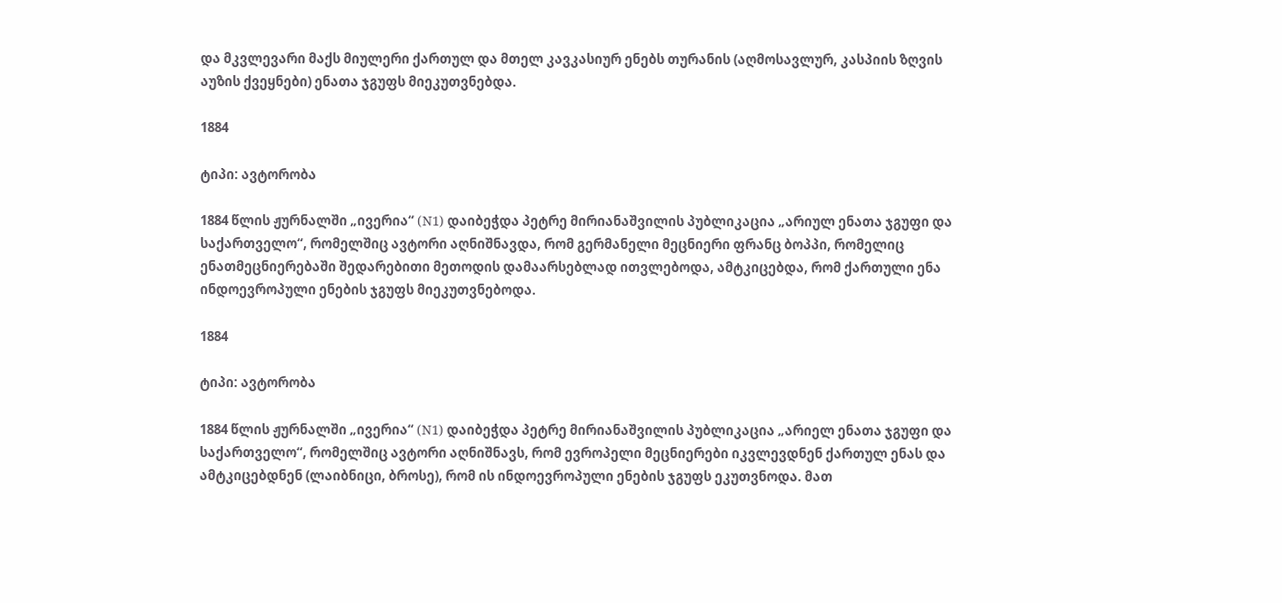და მკვლევარი მაქს მიულერი ქართულ და მთელ კავკასიურ ენებს თურანის (აღმოსავლურ, კასპიის ზღვის აუზის ქვეყნები) ენათა ჯგუფს მიეკუთვნებდა.

1884

ტიპი: ავტორობა

1884 წლის ჟურნალში „ივერია“ (N1) დაიბეჭდა პეტრე მირიანაშვილის პუბლიკაცია „არიულ ენათა ჯგუფი და საქართველო“, რომელშიც ავტორი აღნიშნავდა, რომ გერმანელი მეცნიერი ფრანც ბოპპი, რომელიც ენათმეცნიერებაში შედარებითი მეთოდის დამაარსებლად ითვლებოდა, ამტკიცებდა, რომ ქართული ენა ინდოევროპული ენების ჯგუფს მიეკუთვნებოდა.

1884

ტიპი: ავტორობა

1884 წლის ჟურნალში „ივერია“ (N1) დაიბეჭდა პეტრე მირიანაშვილის პუბლიკაცია „არიელ ენათა ჯგუფი და საქართველო“, რომელშიც ავტორი აღნიშნავს, რომ ევროპელი მეცნიერები იკვლევდნენ ქართულ ენას და ამტკიცებდნენ (ლაიბნიცი, ბროსე), რომ ის ინდოევროპული ენების ჯგუფს ეკუთვნოდა. მათ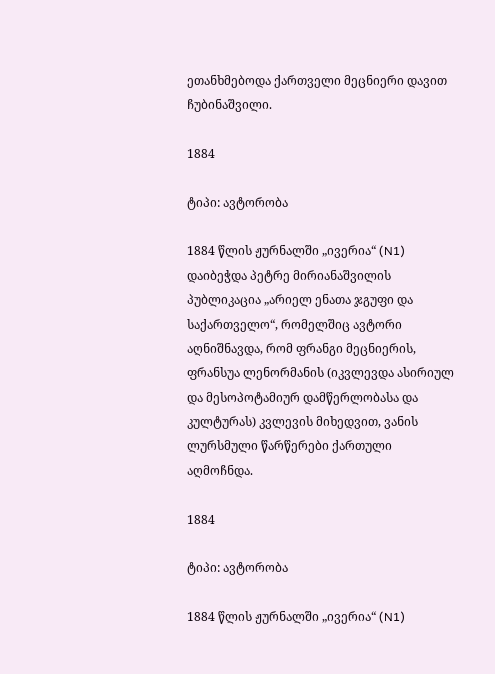ეთანხმებოდა ქართველი მეცნიერი დავით ჩუბინაშვილი.

1884

ტიპი: ავტორობა

1884 წლის ჟურნალში „ივერია“ (N1) დაიბეჭდა პეტრე მირიანაშვილის პუბლიკაცია „არიელ ენათა ჯგუფი და საქართველო“, რომელშიც ავტორი აღნიშნავდა, რომ ფრანგი მეცნიერის, ფრანსუა ლენორმანის (იკვლევდა ასირიულ და მესოპოტამიურ დამწერლობასა და კულტურას) კვლევის მიხედვით, ვანის ლურსმული წარწერები ქართული აღმოჩნდა.

1884

ტიპი: ავტორობა

1884 წლის ჟურნალში „ივერია“ (N1)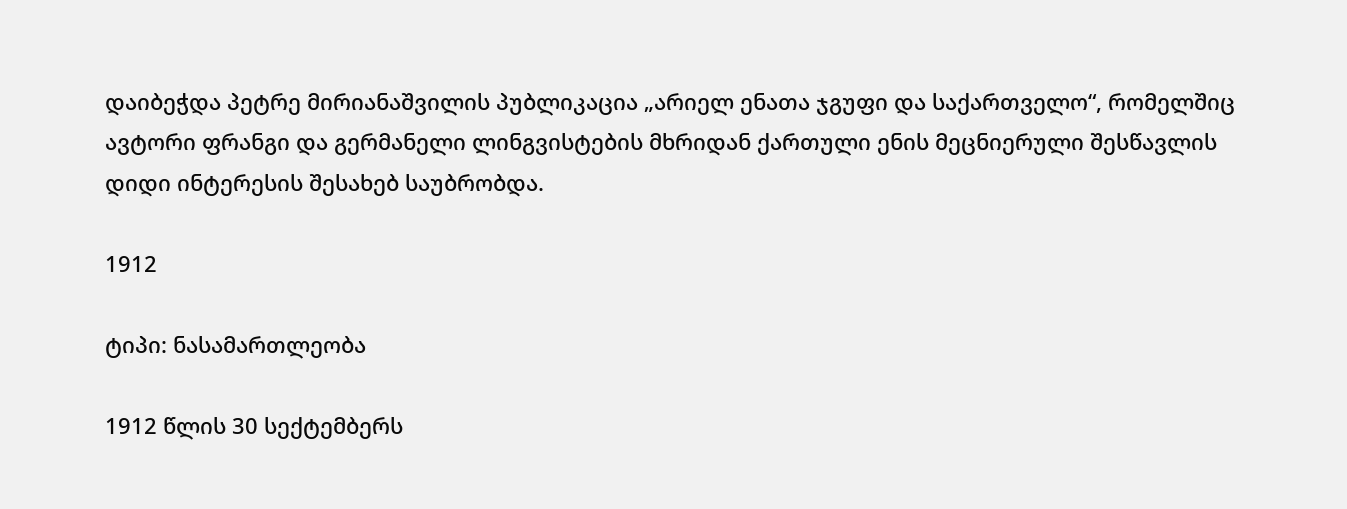დაიბეჭდა პეტრე მირიანაშვილის პუბლიკაცია „არიელ ენათა ჯგუფი და საქართველო“, რომელშიც ავტორი ფრანგი და გერმანელი ლინგვისტების მხრიდან ქართული ენის მეცნიერული შესწავლის დიდი ინტერესის შესახებ საუბრობდა.

1912

ტიპი: ნასამართლეობა

1912 წლის 30 სექტემბერს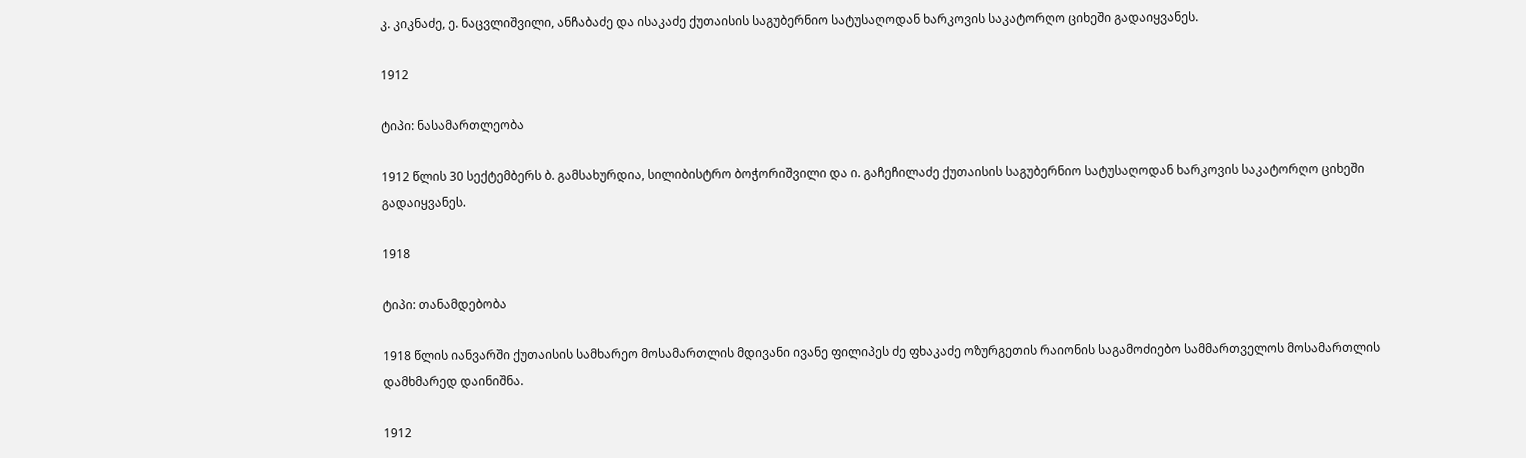კ. კიკნაძე, ე. ნაცვლიშვილი, ანჩაბაძე და ისაკაძე ქუთაისის საგუბერნიო სატუსაღოდან ხარკოვის საკატორღო ციხეში გადაიყვანეს.

1912

ტიპი: ნასამართლეობა

1912 წლის 30 სექტემბერს ბ. გამსახურდია, სილიბისტრო ბოჭორიშვილი და ი. გაჩეჩილაძე ქუთაისის საგუბერნიო სატუსაღოდან ხარკოვის საკატორღო ციხეში გადაიყვანეს.

1918

ტიპი: თანამდებობა

1918 წლის იანვარში ქუთაისის სამხარეო მოსამართლის მდივანი ივანე ფილიპეს ძე ფხაკაძე ოზურგეთის რაიონის საგამოძიებო სამმართველოს მოსამართლის დამხმარედ დაინიშნა.

1912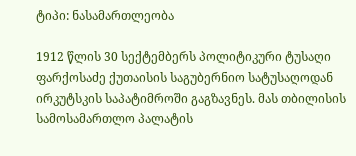ტიპი: ნასამართლეობა

1912 წლის 30 სექტემბერს პოლიტიკური ტუსაღი ფარქოსაძე ქუთაისის საგუბერნიო სატუსაღოდან ირკუტსკის საპატიმროში გაგზავნეს. მას თბილისის სამოსამართლო პალატის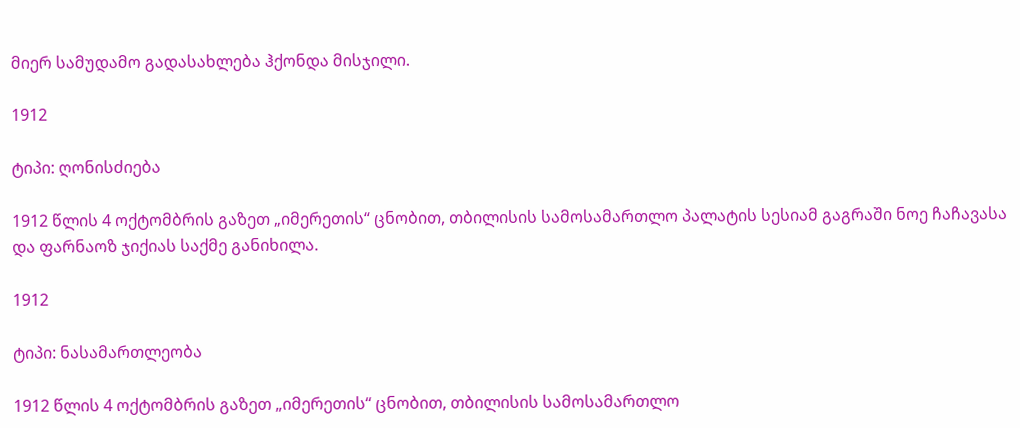მიერ სამუდამო გადასახლება ჰქონდა მისჯილი.

1912

ტიპი: ღონისძიება

1912 წლის 4 ოქტომბრის გაზეთ „იმერეთის“ ცნობით, თბილისის სამოსამართლო პალატის სესიამ გაგრაში ნოე ჩაჩავასა და ფარნაოზ ჯიქიას საქმე განიხილა.

1912

ტიპი: ნასამართლეობა

1912 წლის 4 ოქტომბრის გაზეთ „იმერეთის“ ცნობით, თბილისის სამოსამართლო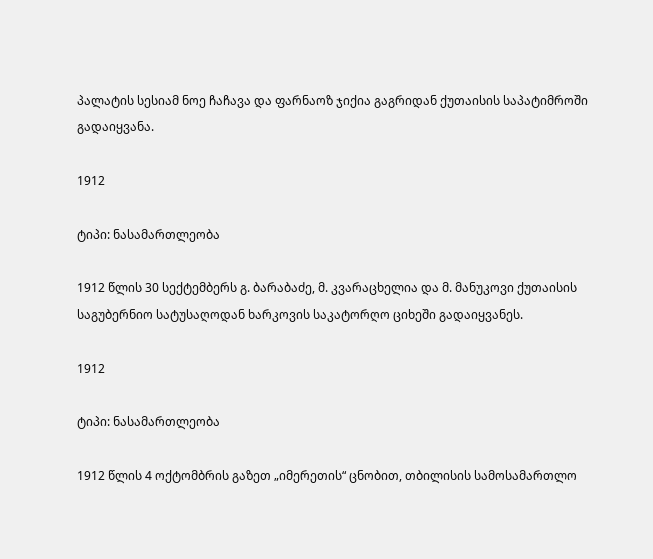პალატის სესიამ ნოე ჩაჩავა და ფარნაოზ ჯიქია გაგრიდან ქუთაისის საპატიმროში გადაიყვანა.

1912

ტიპი: ნასამართლეობა

1912 წლის 30 სექტემბერს გ. ბარაბაძე, მ. კვარაცხელია და მ. მანუკოვი ქუთაისის საგუბერნიო სატუსაღოდან ხარკოვის საკატორღო ციხეში გადაიყვანეს.

1912

ტიპი: ნასამართლეობა

1912 წლის 4 ოქტომბრის გაზეთ „იმერეთის“ ცნობით, თბილისის სამოსამართლო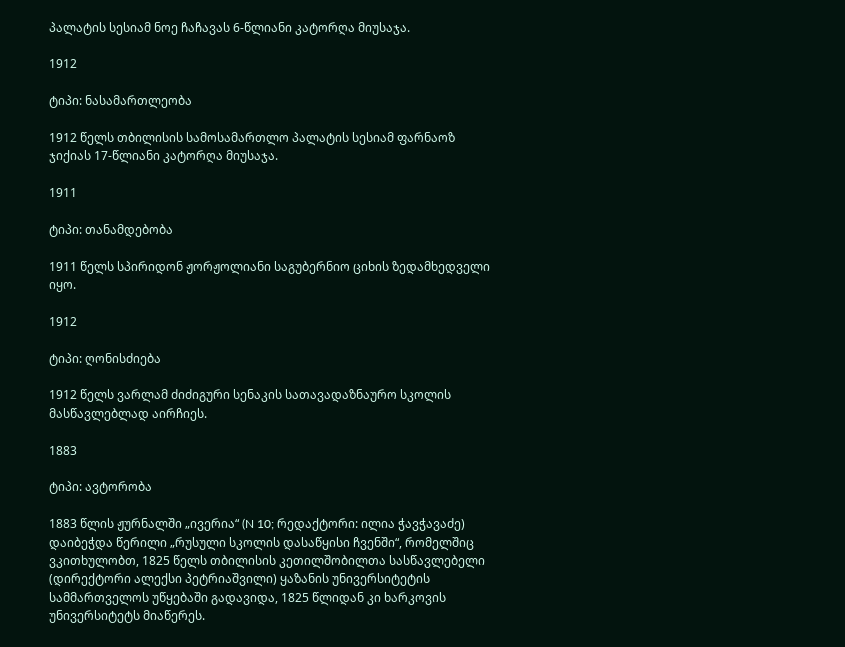პალატის სესიამ ნოე ჩაჩავას 6-წლიანი კატორღა მიუსაჯა.

1912

ტიპი: ნასამართლეობა

1912 წელს თბილისის სამოსამართლო პალატის სესიამ ფარნაოზ ჯიქიას 17-წლიანი კატორღა მიუსაჯა.

1911

ტიპი: თანამდებობა

1911 წელს სპირიდონ ჟორჟოლიანი საგუბერნიო ციხის ზედამხედველი იყო.

1912

ტიპი: ღონისძიება

1912 წელს ვარლამ ძიძიგური სენაკის სათავადაზნაურო სკოლის მასწავლებლად აირჩიეს.

1883

ტიპი: ავტორობა

1883 წლის ჟურნალში „ივერია“ (N 10; რედაქტორი: ილია ჭავჭავაძე) დაიბეჭდა წერილი „რუსული სკოლის დასაწყისი ჩვენში“, რომელშიც ვკითხულობთ, 1825 წელს თბილისის კეთილშობილთა სასწავლებელი (დირექტორი ალექსი პეტრიაშვილი) ყაზანის უნივერსიტეტის სამმართველოს უწყებაში გადავიდა, 1825 წლიდან კი ხარკოვის უნივერსიტეტს მიაწერეს.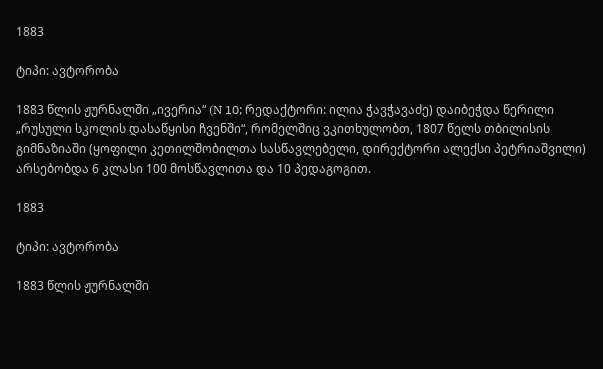1883

ტიპი: ავტორობა

1883 წლის ჟურნალში „ივერია“ (N 10; რედაქტორი: ილია ჭავჭავაძე) დაიბეჭდა წერილი „რუსული სკოლის დასაწყისი ჩვენში“, რომელშიც ვკითხულობთ, 1807 წელს თბილისის გიმნაზიაში (ყოფილი კეთილშობილთა სასწავლებელი, დირექტორი ალექსი პეტრიაშვილი) არსებობდა 6 კლასი 100 მოსწავლითა და 10 პედაგოგით.

1883

ტიპი: ავტორობა

1883 წლის ჟურნალში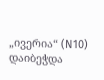„ივერია“ (N10) დაიბეჭდა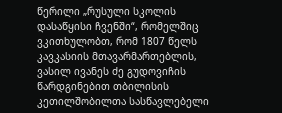წერილი „რუსული სკოლის დასაწყისი ჩვენში“, რომელშიც ვკითხულობთ, რომ 1807 წელს კავკასიის მთავარმართებლის, ვასილ ივანეს ძე გუდოვიჩის წარდგინებით თბილისის კეთილშობილთა სასწავლებელი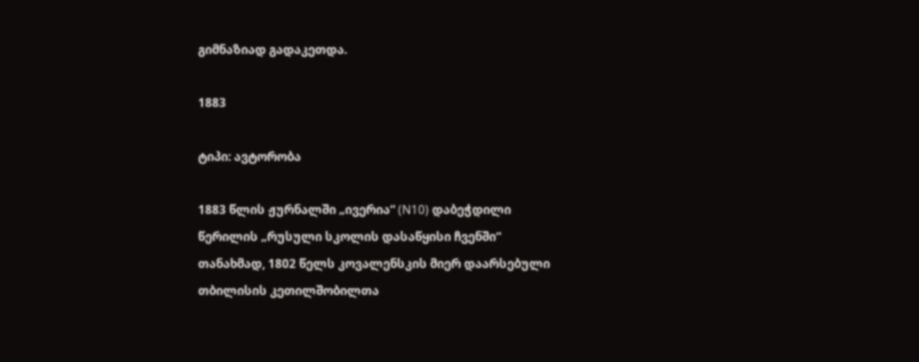გიმნაზიად გადაკეთდა.

1883

ტიპი: ავტორობა

1883 წლის ჟურნალში „ივერია“ (N10) დაბეჭდილი წერილის „რუსული სკოლის დასაწყისი ჩვენში“ თანახმად, 1802 წელს კოვალენსკის მიერ დაარსებული თბილისის კეთილშობილთა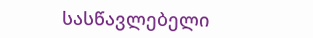სასწავლებელი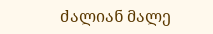ძალიან მალე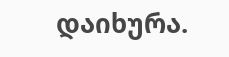დაიხურა.